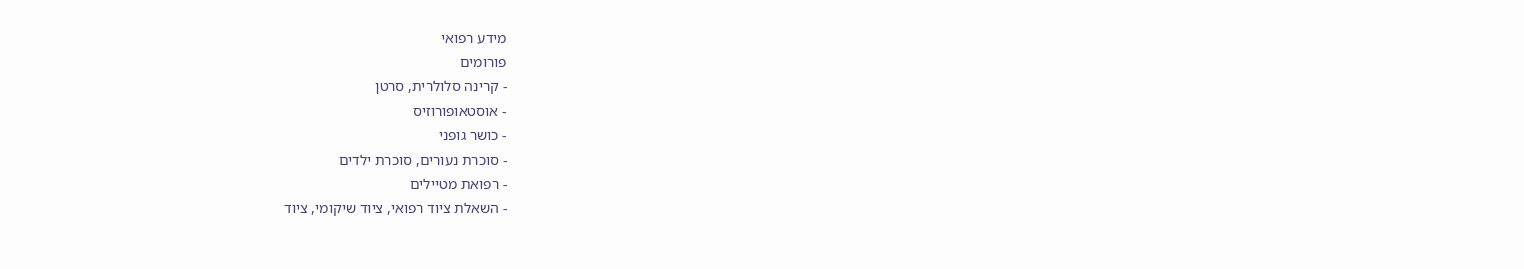מידע רפואי
פורומים
- קרינה סלולרית, סרטן
- אוסטאופורוזיס
- כושר גופני
- סוכרת נעורים, סוכרת ילדים
- רפואת מטיילים
- השאלת ציוד רפואי, ציוד שיקומי, ציוד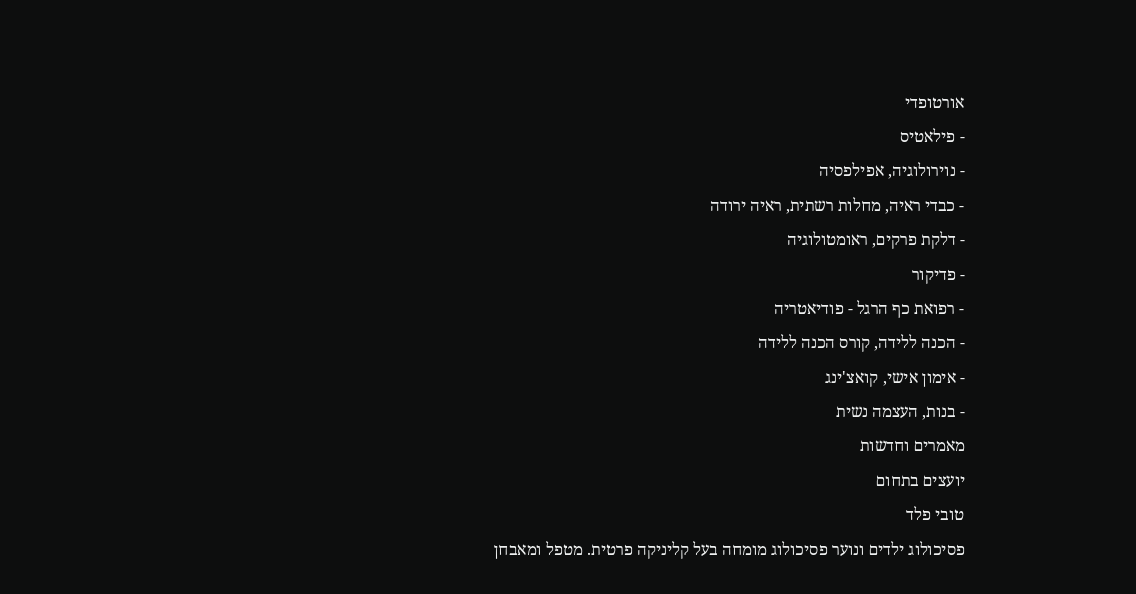אורטופדי
- פילאטיס
- נוירולוגיה, אפילפסיה
- כבדי ראיה, מחלות רשתית, ראיה ירודה
- דלקת פרקים, ראומטולוגיה
- פדיקור
- רפואת כף הרגל - פודיאטריה
- הכנה ללידה, קורס הכנה ללידה
- אימון אישי, קואצ'ינג
- בנות, העצמה נשית
מאמרים וחדשות
יועצים בתחום
טובי פלד
פסיכולוג ילדים ונוער פסיכולוג מומחה בעל קליניקה פרטית. מטפל ומאבחן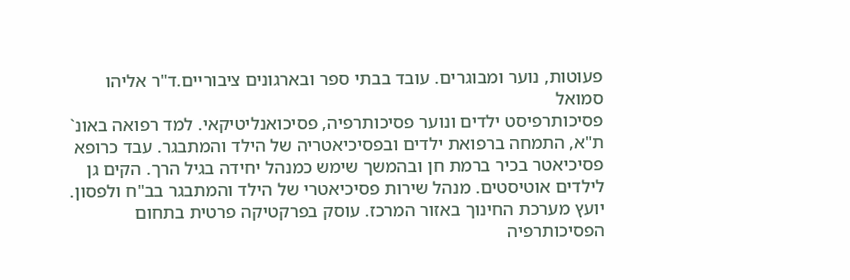פעוטות, נוער ומבוגרים. עובד בבתי ספר ובארגונים ציבוריים.ד"ר אליהו סמואל
פסיכותרפיסט ילדים ונוער פסיכותרפיה, פסיכואנליטיקאי. למד רפואה באונ` ת"א, התמחה ברפואת ילדים ובפסיכיאטריה של הילד והמתבגר. עבד כרופא פסיכיאטר בכיר ברמת חן ובהמשך שימש כמנהל יחידה בגיל הרך. הקים גן לילדים אוטיסטים. מנהל שירות פסיכיאטרי של הילד והמתבגר בב"ח ולפסון. יועץ מערכת החינוך באזור המרכז. עוסק בפרקטיקה פרטית בתחום הפסיכותרפיה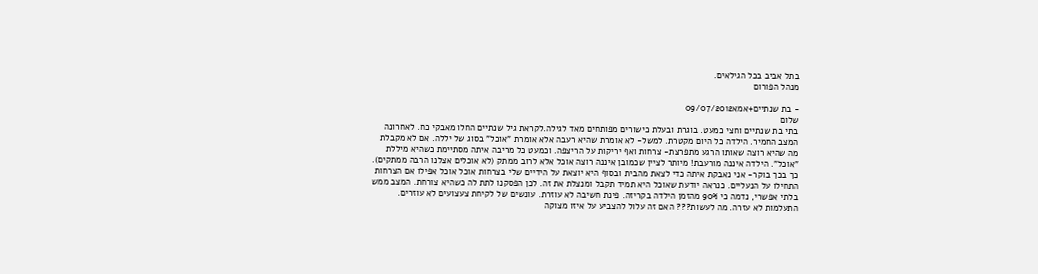בתל אביב בכל הגילאים.
מנהל הפורום

- בת שנתיים+אמא09/07/2012
שלום
בתי בת שנתיים וחצי כמעט. בוגרת ובעלת כישורים מפותחים מאד לגילה.לקראת גיל שנתיים החלו מאבקי כח. לאחרונה המצב החמיר. הילדה כל היום מקטרת. למשל- לא אומרת שהיא רעבה אלא אומרת "אוכל" בסוג של יללה. אם לא מקבלת מה שהיא רוצה שאותו הרגע מתפרצת- צרחות ואף יריקות על הריצפה. וכמעט כל מריבה איתה מסתיימת כשהיא מיללת "אוכל". הילדה איננה מורעבת! מיותר לציין שכמובן איננה רוצה אוכל אלא לרוב ממתק (לא אוכלים אצלנו הרבה ממתקים). כך בכך בוקר- אני נאבקת איתה כדי לצאת מהבית ובסוף היא יוצאת על הידיים שלי בצרחות אוכל אוכל אפילו אם הצרחות התחילו על הנעליים. כנראה יודעת שאוכל היא תמיד תקבל ומנצלת את זה. לכן הפסקנו לתת לה כשהיא צורחת. המצב ממש בלתי אפשרי, נדמה כי 90% מהזמן הילדה בקריזה. פינת חשיבה לא עוזרת. עונשים של לקיחת צעצועים לא עוזרים. התעלמות לא עזרה. מה לעשות??? האם זה עלול להצביע על איזו מצוקה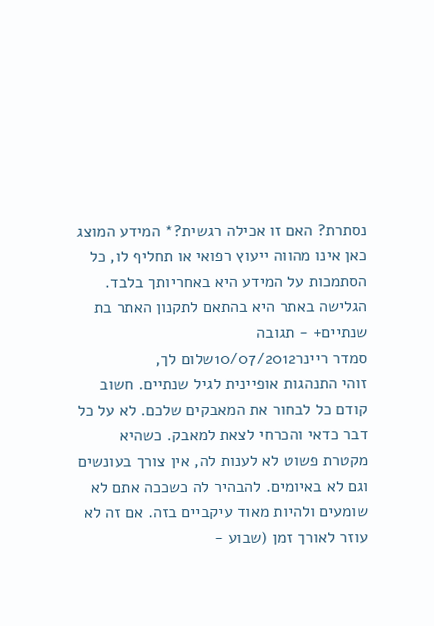נסתרת? האם זו אכילה רגשית?* המידע המוצג כאן אינו מהווה ייעוץ רפואי או תחליף לו, כל הסתמכות על המידע היא באחריותך בלבד. הגלישה באתר היא בהתאם לתקנון האתר בת שנתיים+ - תגובה
סמדר ריינר10/07/2012שלום לך,
זוהי התנהגות אופיינית לגיל שנתיים. חשוב קודם כל לבחור את המאבקים שלכם. לא על כל דבר כדאי והכרחי לצאת למאבק. כשהיא מקטרת פשוט לא לענות לה, אין צורך בעונשים וגם לא באיומים. להבהיר לה כשככה אתם לא שומעים ולהיות מאוד עיקביים בזה. אם זה לא עוזר לאורך זמן (שבוע -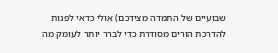שבועיים של התמדה מצידכם) אולי כדאי לפנות להדרכת הורים מסודרת כדי לברר יותר לעומק מה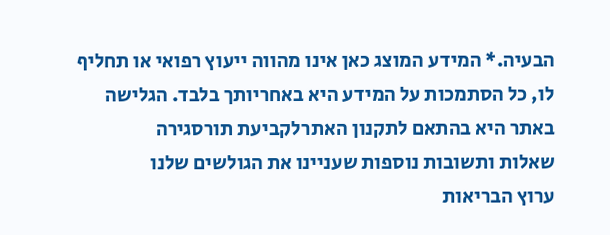הבעיה.* המידע המוצג כאן אינו מהווה ייעוץ רפואי או תחליף לו, כל הסתמכות על המידע היא באחריותך בלבד. הגלישה באתר היא בהתאם לתקנון האתרלקביעת תורסגירה
שאלות ותשובות נוספות שעניינו את הגולשים שלנו
ערוץ הבריאות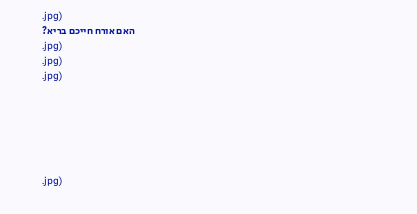.jpg)
האם אורח חייכם בריא?
.jpg)
.jpg)
.jpg)






.jpg)